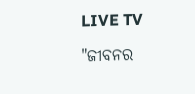LIVE TV

"ଜୀବନର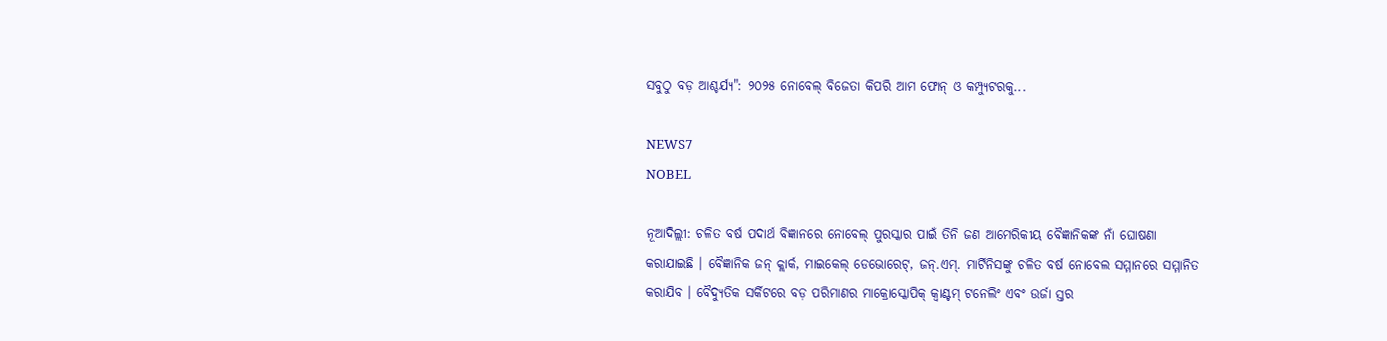ସବୁଠୁ ବଡ଼ ଆଶ୍ଚର୍ଯ୍ୟ": ୨୦୨୫ ନୋବେଲ୍ ବିଜେତା କିପରି ଆମ ଫୋନ୍ ଓ କମ୍ପ୍ୟୁଟରକୁ...

NEWS7
NOBEL

ନୂଆଦିଲ୍ଲୀ: ଚଳିତ ବର୍ଷ ପଦାର୍ଥ ବିଜ୍ଞାନରେ ନୋବେଲ୍ ପୁରସ୍କାର ପାଇଁ ତିନି ଜଣ ଆମେରିକୀୟ ବୈଜ୍ଞାନିକଙ୍କ ନାଁ ଘୋଷଣା କରାଯାଇଛି । ବୈଜ୍ଞାନିକ ଜନ୍ କ୍ଲାର୍କ, ମାଇକେଲ୍ ଡେଭୋରେଟ୍, ଜନ୍.ଏମ୍. ମାର୍ଟିନିସଙ୍କୁ ଚଳିତ ବର୍ଷ ନୋବେଲ ସମ୍ମାନରେ ସମ୍ମାନିତ କରାଯିବ । ବୈଦ୍ୟୁତିକ ସର୍କିଟରେ ବଡ଼ ପରିମାଣର ମାକ୍ରୋସ୍କୋପିକ୍ କ୍ୱାଣ୍ଟମ୍ ଟନେଲିଂ ଏବଂ ଉର୍ଜା ସ୍ତର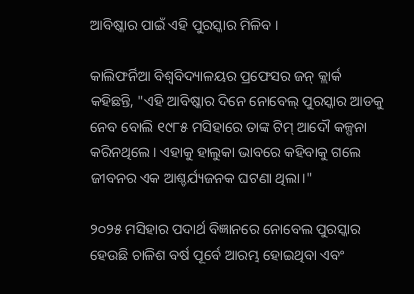ଆବିଷ୍କାର ପାଇଁ ଏହି ପୁରସ୍କାର ମିଳିବ ।

କାଲିଫର୍ନିଆ ବିଶ୍ୱବିଦ୍ୟାଳୟର ପ୍ରଫେସର ଜନ୍ କ୍ଲାର୍କ କହିଛନ୍ତି, "ଏହି ଆବିଷ୍କାର ଦିନେ ନୋବେଲ୍ ପୁରସ୍କାର ଆଡକୁ ନେବ ବୋଲି ୧୯୮୫ ମସିହାରେ ତାଙ୍କ ଟିମ୍ ଆଦୌ କଳ୍ପନା କରିନଥିଲେ । ଏହାକୁ ହାଲୁକା ଭାବରେ କହିବାକୁ ଗଲେ ଜୀବନର ଏକ ଆଶ୍ଚର୍ଯ୍ୟଜନକ ଘଟଣା ଥିଲା।"

୨୦୨୫ ମସିହାର ପଦାର୍ଥ ବିଜ୍ଞାନରେ ନୋବେଲ ପୁରସ୍କାର ହେଉଛି ଚାଳିଶ ବର୍ଷ ପୂର୍ବେ ଆରମ୍ଭ ହୋଇଥିବା ଏବଂ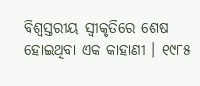ବିଶ୍ୱସ୍ତରୀୟ ସ୍ୱୀକୃତିରେ ଶେଷ ହୋଇଥିବା ଏକ କାହାଣୀ । ୧୯୮୫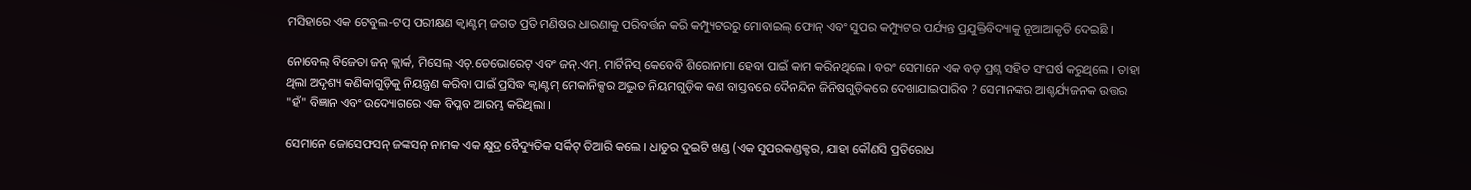ମସିହାରେ ଏକ ଟେବୁଲ-ଟପ୍ ପରୀକ୍ଷଣ କ୍ୱାଣ୍ଟମ୍ ଜଗତ ପ୍ରତି ମଣିଷର ଧାରଣାକୁ ପରିବର୍ତ୍ତନ କରି କମ୍ପ୍ୟୁଟରରୁ ମୋବାଇଲ୍ ଫୋନ୍ ଏବଂ ସୁପର କମ୍ପ୍ୟୁଟର ପର୍ଯ୍ୟନ୍ତ ପ୍ରଯୁକ୍ତିବିଦ୍ୟାକୁ ନୂଆଆକୃତି ଦେଇଛି ।

ନୋବେଲ୍ ବିଜେତା ଜନ୍ କ୍ଲାର୍କ, ମିସେଲ୍ ଏଚ୍.ଡେଭୋରେଟ୍ ଏବଂ ଜନ୍.ଏମ୍. ମାର୍ଟିନିସ୍ କେବେବି ଶିରୋନାମା ହେବା ପାଇଁ କାମ କରିନଥିଲେ । ବରଂ ସେମାନେ ଏକ ବଡ଼ ପ୍ରଶ୍ନ ସହିତ ସଂଘର୍ଷ କରୁଥିଲେ । ତାହା ଥିଲା ଅଦୃଶ୍ୟ କଣିକାଗୁଡ଼ିକୁ ନିୟନ୍ତ୍ରଣ କରିବା ପାଇଁ ପ୍ରସିଦ୍ଧ କ୍ୱାଣ୍ଟମ୍ ମେକାନିକ୍ସର ଅଦ୍ଭୁତ ନିୟମଗୁଡ଼ିକ କଣ ବାସ୍ତବରେ ଦୈନନ୍ଦିନ ଜିନିଷଗୁଡ଼ିକରେ ଦେଖାଯାଇପାରିବ ? ସେମାନଙ୍କର ଆଶ୍ଚର୍ଯ୍ୟଜନକ ଉତ୍ତର "ହଁ" ବିଜ୍ଞାନ ଏବଂ ଉଦ୍ୟୋଗରେ ଏକ ବିପ୍ଳବ ଆରମ୍ଭ କରିଥିଲା ।

ସେମାନେ ଜୋସେଫସନ୍ ଜଙ୍କସନ୍ ନାମକ ଏକ କ୍ଷୁଦ୍ର ବୈଦ୍ୟୁତିକ ସର୍କିଟ୍ ତିଆରି କଲେ । ଧାତୁର ଦୁଇଟି ଖଣ୍ଡ (ଏକ ସୁପରକଣ୍ଡକ୍ଟର, ଯାହା କୌଣସି ପ୍ରତିରୋଧ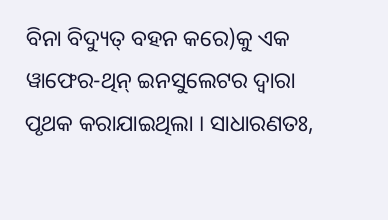ବିନା ବିଦ୍ୟୁତ୍ ବହନ କରେ)କୁ ଏକ ୱାଫେର-ଥିନ୍ ଇନସୁଲେଟର ଦ୍ୱାରା ପୃଥକ କରାଯାଇଥିଲା । ସାଧାରଣତଃ,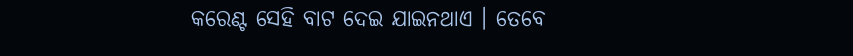କରେଣ୍ଟ ସେହି ବାଟ ଦେଇ ଯାଇନଥାଏ । ତେବେ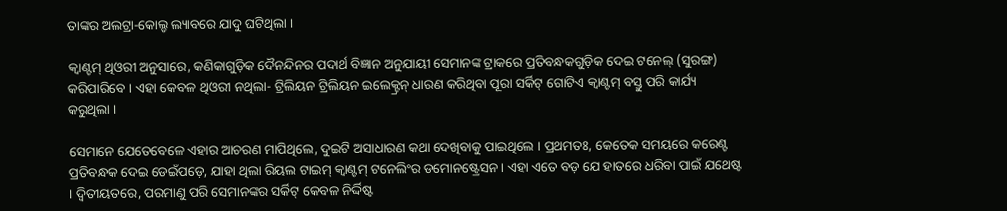ତାଙ୍କର ଅଲଟ୍ରା-କୋଲ୍ଡ ଲ୍ୟାବରେ ଯାଦୁ ଘଟିଥିଲା ।

କ୍ୱାଣ୍ଟମ୍ ଥିଓରୀ ଅନୁସାରେ, କଣିକାଗୁଡ଼ିକ ଦୈନନ୍ଦିନର ପଦାର୍ଥ ବିଜ୍ଞାନ ଅନୁଯାୟୀ ସେମାନଙ୍କ ଟ୍ରାକରେ ପ୍ରତିବନ୍ଧକଗୁଡ଼ିକ ଦେଇ ଟନେଲ୍ (ସୁରଙ୍ଗ) କରିପାରିବେ । ଏହା କେବଳ ଥିଓରୀ ନଥିଲା- ଟ୍ରିଲିୟନ ଟ୍ରିଲିୟନ ଇଲେକ୍ଟ୍ରନ୍ ଧାରଣ କରିଥିବା ପୂରା ସର୍କିଟ୍ ଗୋଟିଏ କ୍ୱାଣ୍ଟମ୍ ବସ୍ତୁ ପରି କାର୍ଯ୍ୟ କରୁଥିଲା ।

ସେମାନେ ଯେତେବେଳେ ଏହାର ଆଚରଣ ମାପିଥିଲେ, ଦୁଇଟି ଅସାଧାରଣ କଥା ଦେଖିବାକୁ ପାଇଥିଲେ । ପ୍ରଥମତଃ, କେତେକ ସମୟରେ କରେଣ୍ଟ ପ୍ରତିବନ୍ଧକ ଦେଇ ଡେଇଁପଡ଼େ, ଯାହା ଥିଲା ରିୟଲ ଟାଇମ୍ କ୍ୱାଣ୍ଟମ୍ ଟନେଲିଂର ଡମୋନଷ୍ଟ୍ରେସନ । ଏହା ଏତେ ବଡ଼ ଯେ ହାତରେ ଧରିବା ପାଇଁ ଯଥେଷ୍ଟ । ଦ୍ୱିତୀୟତରେ, ପରମାଣୁ ପରି ସେମାନଙ୍କର ସର୍କିଟ୍ କେବଳ ନିର୍ଦ୍ଦିଷ୍ଟ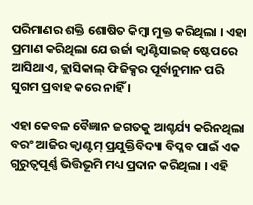ପରିମାଣର ଶକ୍ତି ଶୋଷିତ କିମ୍ବା ମୁକ୍ତ କରିଥିଲା । ଏହା ପ୍ରମାଣ କରିଥିଲା ଯେ ଉର୍ଜା କ୍ୱାଣ୍ଟିସାଇଜ୍ ଷ୍ଟେପରେ ଆସିଥାଏ, କ୍ଲାସିକାଲ୍ ଫିଜିକ୍ସର ପୂର୍ବାନୁମାନ ପରି ସୁଗମ ପ୍ରବାହ କରେ ନାହିଁ ।

ଏହା କେବଳ ବୈଜ୍ଞାନ ଜଗତକୁ ଆଶ୍ଚର୍ଯ୍ୟ କରିନଥିଲା ବରଂ ଆଜିର କ୍ୱାଣ୍ଟମ୍ ପ୍ରଯୁକ୍ତିବିଦ୍ୟା ବିପ୍ଳବ ପାଇଁ ଏକ ଗୁରୁତ୍ୱପୂର୍ଣ୍ଣ ଭିତ୍ତିଭୂମି ମଧ୍ୟ ପ୍ରଦାନ କରିଥିଲା । ଏହି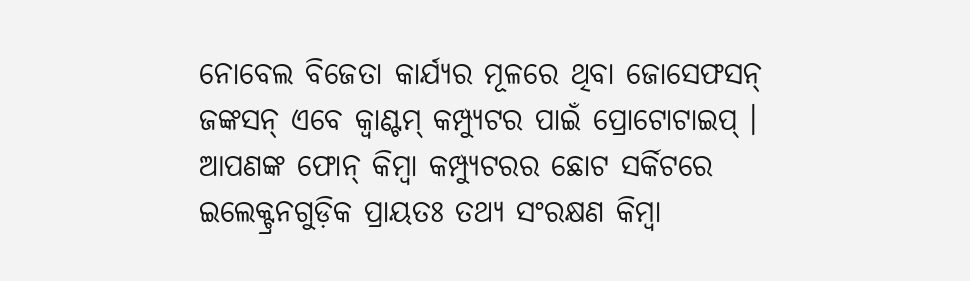ନୋବେଲ ବିଜେତା କାର୍ଯ୍ୟର ମୂଳରେ ଥିବା ଜୋସେଫସନ୍ ଜଙ୍କସନ୍ ଏବେ କ୍ୱାଣ୍ଟମ୍ କମ୍ପ୍ୟୁଟର ପାଇଁ ପ୍ରୋଟୋଟାଇପ୍ । ଆପଣଙ୍କ ଫୋନ୍ କିମ୍ବା କମ୍ପ୍ୟୁଟରର ଛୋଟ ସର୍କିଟରେ ଇଲେକ୍ଟ୍ରନଗୁଡ଼ିକ ପ୍ରାୟତଃ ତଥ୍ୟ ସଂରକ୍ଷଣ କିମ୍ବା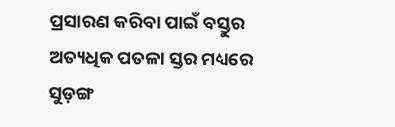ପ୍ରସାରଣ କରିବା ପାଇଁ ବସ୍ତୁର ଅତ୍ୟଧିକ ପତଳା ସ୍ତର ମଧ୍ୟରେ ସୁଡ଼ଙ୍ଗ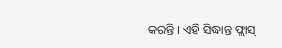କରନ୍ତି । ଏହି ସିଦ୍ଧାନ୍ତ ଫ୍ଲାସ୍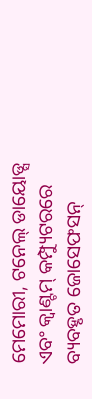ମେମୋରୀ, ଟନେଲ୍ ଡାୟୋଡ୍ସ ଏବଂ କ୍ୱାଣ୍ଟମ୍ କମ୍ପ୍ୟୁଟରରେ ବ୍ୟବହୃତ ଜୋସେଫସନ୍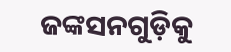ଜଙ୍କସନଗୁଡ଼ିକୁ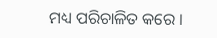ମଧ୍ୟ ପରିଚାଳିତ କରେ ।